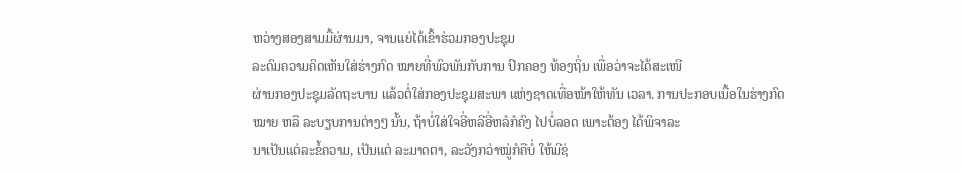ຫວ່າງສອງສາມມື້ຜ່ານມາ, ຈານແຍ່ໄດ້ເຂົ້າຮ່ວມກອງປະຊຸມ
ລະດົມຄວາມຄິດເຫັນໃສ່ຮ່າງກົດ ໝາຍທີ່ພົວພັນກັບການ ປົກຄອງ ທ້ອງຖິ່ນ ເພື່ອວ່າຈະໄດ້ສະເໜີ
ຜ່ານກອງປະຊຸມລັດຖະບານ ແລ້ວຕໍ່ໃສ່ກອງປະຊຸມສະພາ ແຫ່ງຊາດເທື່ອໜ້າໃຫ້ທັນ ເວລາ. ການປະກອບເນື້ອໃນຮ່າງກົດ
ໝາຍ ຫລື ລະບຽບການຕ່າງໆ ນັ້ນ, ຖ້າບໍ່ໃສ່ໃຈອີ່ຫລີອີ່ຫລໍກໍຄົງ ໄປບໍ່ລອດ ເພາະຕ້ອງ ໄດ້ພິຈາລະ
ນາເປັນແຕ່ລະຂໍ້ຄວາມ, ເປັນແຕ່ ລະມາດຕາ, ລະວັງກວ່າໝູ່ກໍຄືບໍ່ ໃຫ້ມີຊ່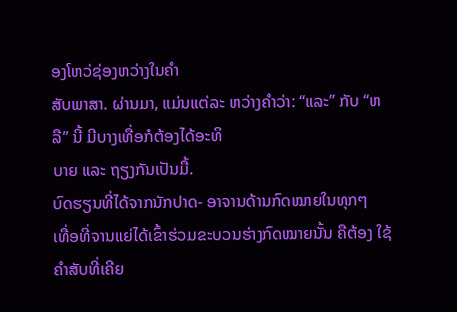ອງໂຫວ່ຊ່ອງຫວ່າງໃນຄຳ
ສັບພາສາ. ຜ່ານມາ, ແມ່ນແຕ່ລະ ຫວ່າງຄຳວ່າ: “ແລະ” ກັບ “ຫລື” ນີ້ ມີບາງເທື່ອກໍຕ້ອງໄດ້ອະທິ
ບາຍ ແລະ ຖຽງກັນເປັນມື້.
ບົດຮຽນທີ່ໄດ້ຈາກນັກປາດ- ອາຈານດ້ານກົດໝາຍໃນທຸກໆ
ເທື່ອທີ່ຈານແຍ່ໄດ້ເຂົ້າຮ່ວມຂະບວນຮ່າງກົດໝາຍນັ້ນ ຄືຕ້ອງ ໃຊ້ ຄຳສັບທີ່ເຄີຍ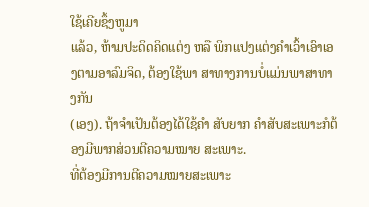ໃຊ້ເຄີຍຊຶ້ງຫູມາ
ແລ້ວ, ຫ້າມປະດິດຄິດແຕ່ງ ຫລື ພິກແປງແຕ່ງຄຳເວົ້າເອົາເອງຕາມອາລົມຈິດ, ຕ້ອງໃຊ້ພາ ສາທາງການບໍ່ແມ່ນພາສາທາງກັນ
(ເອງ). ຖ້າຈຳເປັນຕ້ອງໄດ້ໃຊ້ຄຳ ສັບຍາກ ຄຳສັບສະເພາະກໍຕ້ອງມີພາກສ່ວນຕີຄວາມໝາຍ ສະເພາະ.
ທີ່ຕ້ອງມີການຕີຄວາມໝາຍສະເພາະ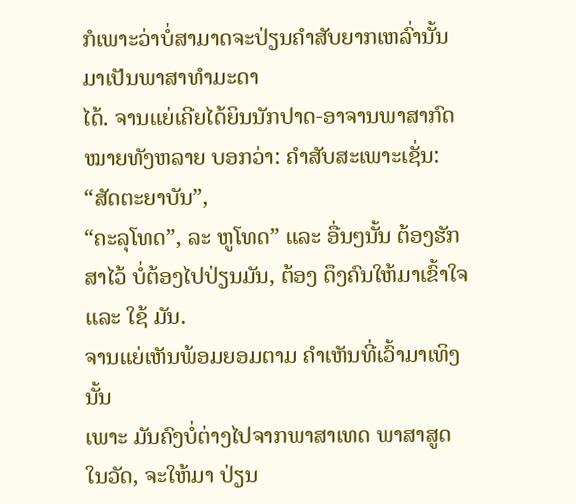ກໍເພາະວ່າບໍ່ສາມາດຈະປ່ຽນຄຳສັບຍາກເຫລົ່ານັ້ນມາເປັນພາສາທຳມະດາ
ໄດ້. ຈານແຍ່ເຄີຍໄດ້ຍິນນັກປາດ-ອາຈານພາສາກົດໝາຍທັງຫລາຍ ບອກວ່າ: ຄຳສັບສະເພາະເຊັ່ນ: “ສັດຕະຍາບັນ”,
“ຄະລຸໂທດ”, ລະ ຫູໂທດ” ແລະ ອື່ນໆນັ້ນ ຕ້ອງຮັກ ສາໄວ້ ບໍ່ຕ້ອງໄປປ່ຽນມັນ, ຕ້ອງ ດຶງຄົນໃຫ້ມາເຂົ້າໃຈ
ແລະ ໃຊ້ ມັນ.
ຈານແຍ່ເຫັນພ້ອມຍອມຕາມ ຄຳເຫັນທີ່ເວົ້າມາເທິງນັ້ນ
ເພາະ ມັນຄົງບໍ່ຕ່າງໄປຈາກພາສາເທດ ພາສາສູດໃນວັດ, ຈະໃຫ້ມາ ປ່ຽນ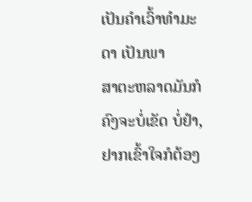ເປັນຄຳເວົ້າທຳມະດາ ເປັນພາ
ສາຕະຫລາດມັນກໍຄົງຈະບໍ່ເຂັດ ບໍ່ຢຳ, ຢາກເຂົ້າໃຈກໍຕ້ອງ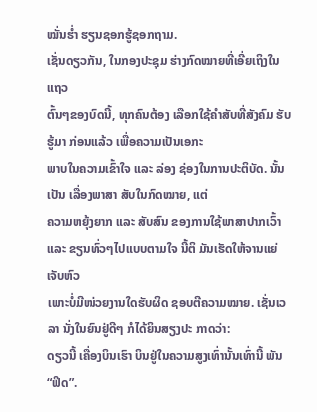ໝັ່ນຮ່ຳ ຮຽນຊອກຮູ້ຊອກຖາມ.
ເຊັ່ນດຽວກັນ, ໃນກອງປະຊຸມ ຮ່າງກົດໝາຍທີ່ເອີ່ຍເຖິງໃນແຖວ
ຕົ້ນໆຂອງບົດນີ້, ທຸກຄົນຕ້ອງ ເລືອກໃຊ້ຄຳສັບທີ່ສັງຄົມ ຮັບຮູ້ມາ ກ່ອນແລ້ວ ເພື່ອຄວາມເປັນເອກະ
ພາບໃນຄວາມເຂົ້າໃຈ ແລະ ລ່ອງ ຊ່ອງໃນການປະຕິບັດ. ນັ້ນເປັນ ເລື່ອງພາສາ ສັບໃນກົດໝາຍ, ແຕ່
ຄວາມຫຍຸ້ງຍາກ ແລະ ສັບສົນ ຂອງການໃຊ້ພາສາປາກເວົ້າ ແລະ ຂຽນທົ່ວໆໄປແບບຕາມໃຈ ນີ້ຕິ ມັນເຮັດໃຫ້ຈານແຍ່ເຈັບຫົວ
ເພາະບໍ່ມີໜ່ວຍງານໃດຮັບຜິດ ຊອບຕີຄວາມໝາຍ. ເຊັ່ນເວລາ ນັ່ງໃນຍົນຢູ່ດີໆ ກໍໄດ້ຍິນສຽງປະ ກາດວ່າ:
ດຽວນີ້ ເຄື່ອງບິນເຮົາ ບິນຢູ່ໃນຄວາມສູງເທົ່ານັ້ນເທົ່ານີ້ ພັນ “ຟິດ”.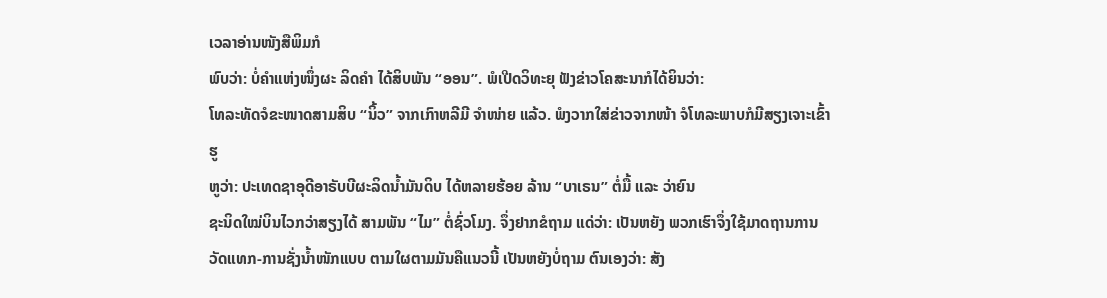ເວລາອ່ານໜັງສືພິມກໍ
ພົບວ່າ: ບໍ່ຄຳແຫ່ງໜຶ່ງຜະ ລິດຄຳ ໄດ້ສິບພັນ “ອອນ”. ພໍເປີດວິທະຍຸ ຟັງຂ່າວໂຄສະນາກໍໄດ້ຍິນວ່າ:
ໂທລະທັດຈໍຂະໜາດສາມສິບ “ນິ້ວ” ຈາກເກົາຫລີມີ ຈຳໜ່າຍ ແລ້ວ. ພໍງວາກໃສ່ຂ່າວຈາກໜ້າ ຈໍໂທລະພາບກໍມີສຽງເຈາະເຂົ້າຮູ
ຫູວ່າ: ປະເທດຊາອຸດີອາຣັບບີຜະລິດນ້ຳມັນດິບ ໄດ້ຫລາຍຮ້ອຍ ລ້ານ “ບາເຣນ” ຕໍ່ມື້ ແລະ ວ່າຍົນ
ຊະນິດໃໝ່ບິນໄວກວ່າສຽງໄດ້ ສາມພັນ “ໄມ” ຕໍ່ຊົ່ວໂມງ. ຈຶ່ງຢາກຂໍຖາມ ແດ່ວ່າ: ເປັນຫຍັງ ພວກເຮົາຈຶ່ງໃຊ້ມາດຖານການ
ວັດແທກ-ການຊັ່ງນ້ຳໜັກແບບ ຕາມໃຜຕາມມັນຄືແນວນີ້ ເປັນຫຍັງບໍ່ຖາມ ຕົນເອງວ່າ: ສັງ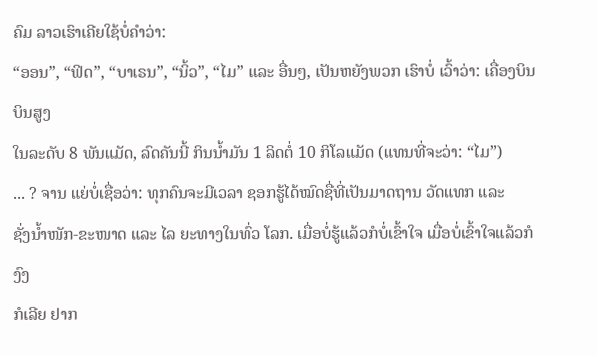ຄົມ ລາວເຮົາເຄີຍໃຊ້ບໍ່ຄຳວ່າ:
“ອອນ”, “ຟິດ”, “ບາເຣນ”, “ນິ້ວ”, “ໄມ” ແລະ ອື່ນໆ, ເປັນຫຍັງພວກ ເຮົາບໍ່ ເວົ້າວ່າ: ເຄື່ອງບິນບິນສູງ
ໃນລະດັບ 8 ພັນແມັດ, ລົດຄັນນີ້ ກິນນ້ຳມັນ 1 ລິດຕໍ່ 10 ກິໂລແມັດ (ແທນທີ່ຈະວ່າ: “ໄມ”)
... ? ຈານ ແຍ່ບໍ່ເຊື່ອວ່າ: ທຸກຄົນຈະມີເວລາ ຊອກຮູ້ໄດ້ໝົດຊື່ທີ່ເປັນມາດຖານ ວັດແທກ ແລະ
ຊັ່ງນ້ຳໜັກ-ຂະໜາດ ແລະ ໄລ ຍະທາງໃນທົ່ວ ໂລກ. ເມື່ອບໍ່ຮູ້ແລ້ວກໍບໍ່ເຂົ້າໃຈ ເມື່ອບໍ່ເຂົ້າໃຈແລ້ວກໍງົງ
ກໍເລີຍ ຢາກ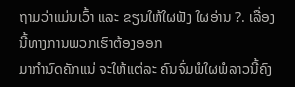ຖາມວ່າແມ່ນເວົ້າ ແລະ ຂຽນໃຫ້ໃຜຟັງ ໃຜອ່ານ ?. ເລື່ອງ ນີ້ທາງການພວກເຮົາຕ້ອງອອກ
ມາກຳນົດຄັກແນ່ ຈະໃຫ້ແຕ່ລະ ຄົນຈົ່ມພໍໃຜພໍລາວນີ້ຄົງ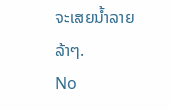ຈະເສຍນ້ຳລາຍ ລ້າໆ.
No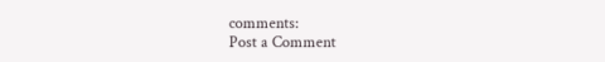comments:
Post a Comment